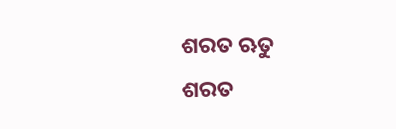ଶରତ ଋତୁ
ଶରତ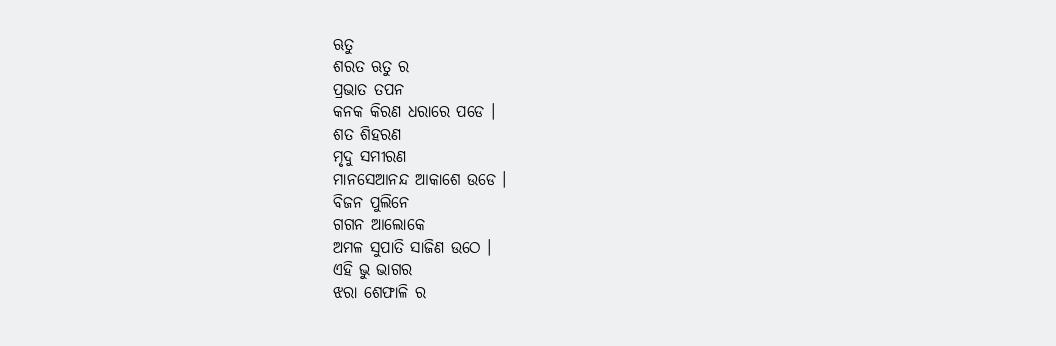ଋତୁ
ଶରତ ଋତୁ ର
ପ୍ରଭାତ ତପନ
କନକ କିରଣ ଧରାରେ ପଡେ ।
ଶତ ଶିହରଣ
ମୃଦୁ ସମୀରଣ
ମାନସେଆନନ୍ଦ ଆକାଶେ ଉଡେ ।
ବିଜନ ପୁଲିନେ
ଗଗନ ଆଲୋକେ
ଅମଳ ସୁପାତି ସାଜିଣ ଉଠେ ।
ଏହି ଭୁ ଭାଗର
ଝରା ଶେଫାଳି ର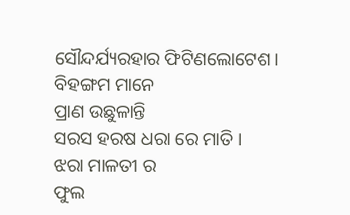ସୌନ୍ଦର୍ଯ୍ୟରହାର ଫିଟିଣଲୋଟେଶ।
ବିହଙ୍ଗମ ମାନେ
ପ୍ରାଣ ଉଛୁଳାନ୍ତି
ସରସ ହରଷ ଧରା ରେ ମାତି ।
ଝରା ମାଳତୀ ର
ଫୁଲ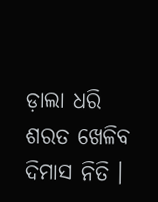ଡ଼ାଲା ଧରି
ଶରତ ଖେଳିବ ଦିମାସ ନିତି ।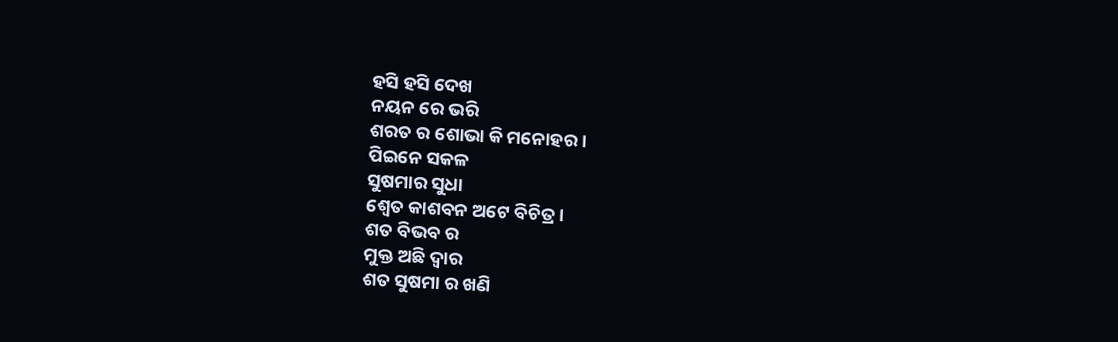ହସି ହସି ଦେଖ
ନୟନ ରେ ଭରି
ଶରତ ର ଶୋଭା କି ମନୋହର ।
ପିଇନେ ସକଳ
ସୁଷମାର ସୁଧା
ଶ୍ୱେତ କାଶବନ ଅଟେ ବିଚିତ୍ର ।
ଶତ ବିଭବ ର
ମୁକ୍ତ ଅଛି ଦ୍ୱାର
ଶତ ସୁଷମା ର ଖଣି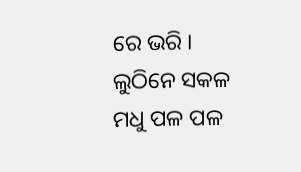ରେ ଭରି ।
ଲୁଠିନେ ସକଳ
ମଧୁ ପଳ ପଳ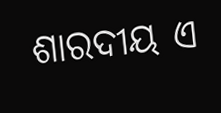ଶାରଦୀୟ ଏ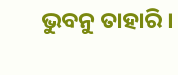ଭୁବନୁ ତାହାରି ।